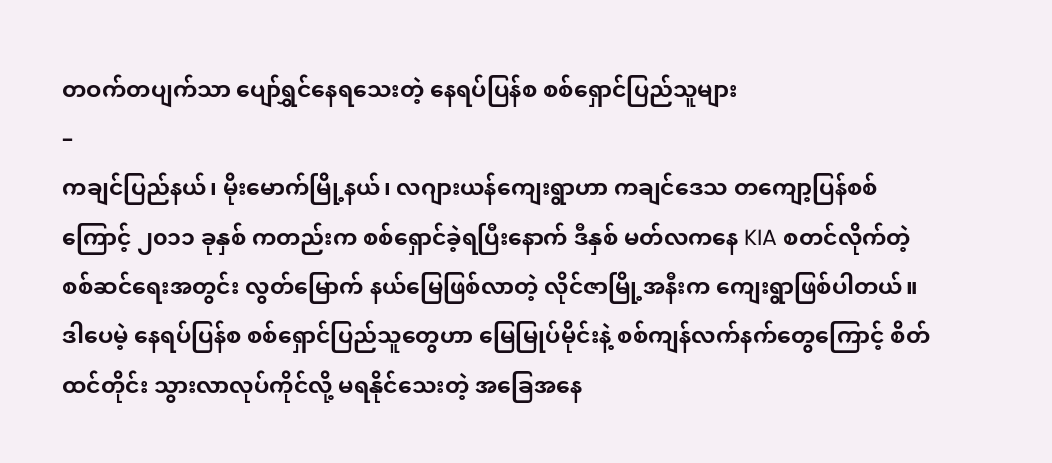တဝက်တပျက်သာ ပျော်ရွှင်နေရသေးတဲ့ နေရပ်ပြန်စ စစ်ရှောင်ပြည်သူများ
–
ကချင်ပြည်နယ်၊ မိုးမောက်မြို့နယ်၊ လဂျားယန်ကျေးရွာဟာ ကချင်ဒေသ တကျော့ပြန်စစ်ကြောင့် ၂၀၁၁ ခုနှစ် ကတည်းက စစ်ရှောင်ခဲ့ရပြီးနောက် ဒီနှစ် မတ်လကနေ KIA စတင်လိုက်တဲ့ စစ်ဆင်ရေးအတွင်း လွတ်မြောက် နယ်မြေဖြစ်လာတဲ့ လိုင်ဇာမြို့အနီးက ကျေးရွာဖြစ်ပါတယ်။ ဒါပေမဲ့ နေရပ်ပြန်စ စစ်ရှောင်ပြည်သူတွေဟာ မြေမြုပ်မိုင်းနဲ့ စစ်ကျန်လက်နက်တွေကြောင့် စိတ်ထင်တိုင်း သွားလာလုပ်ကိုင်လို့ မရနိုင်သေးတဲ့ အခြေအနေ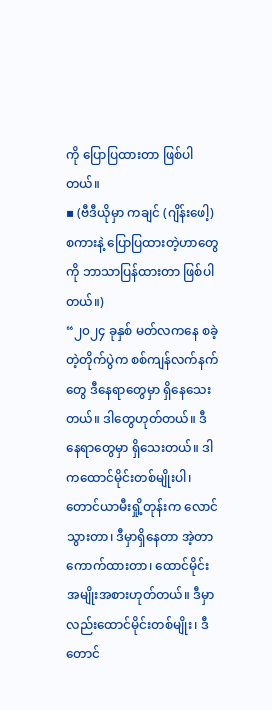ကို ပြောပြထားတာ ဖြစ်ပါတယ်။
▪ (ဗီဒီယိုမှာ ကချင် (ဂျိန်းဖေါ့) စကားနဲ့ ပြောပြထားတဲ့ဟာတွေကို ဘာသာပြန်ထားတာ ဖြစ်ပါတယ်။)
“၂၀၂၄ ခုနှစ် မတ်လကနေ စခဲ့တဲ့တိုက်ပွဲက စစ်ကျန်လက်နက်တွေ ဒီနေရာတွေမှာ ရှိနေသေးတယ်။ ဒါတွေဟုတ်တယ်။ ဒီနေရာတွေမှာ ရှိသေးတယ်။ ဒါကထောင်မိုင်းတစ်မျိုးပါ၊ တောင်ယာမီးရှို့တုန်းက လောင်သွားတာ၊ ဒီမှာရှိနေတာ အဲ့တာကောက်ထားတာ၊ ထောင်မိုင်းအမျိုးအစားဟုတ်တယ်။ ဒီမှာလည်းထောင်မိုင်းတစ်မျိုး၊ ဒီတောင်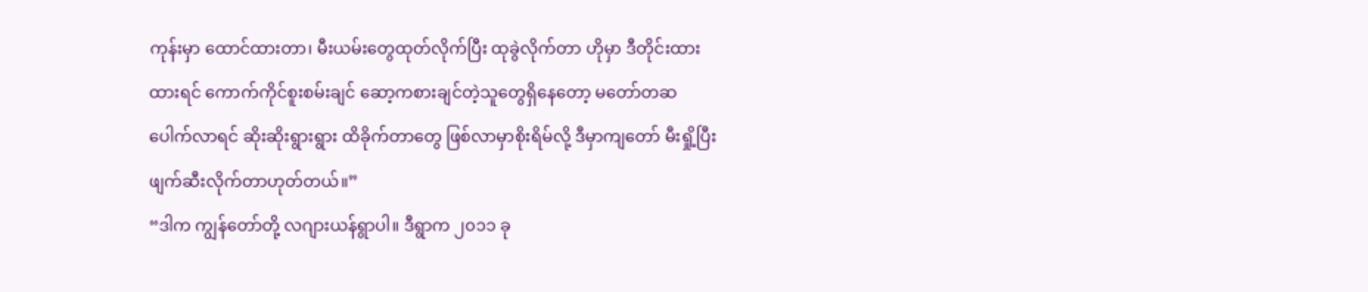ကုန်းမှာ ထောင်ထားတာ၊ မီးယမ်းတွေထုတ်လိုက်ပြီး ထုခွဲလိုက်တာ ဟိုမှာ ဒီတိုင်းထားထားရင် ကောက်ကိုင်စူးစမ်းချင် ဆော့ကစားချင်တဲ့သူတွေရှိနေတော့ မတော်တဆပေါက်လာရင် ဆိုးဆိုးရွားရွား ထိခိုက်တာတွေ ဖြစ်လာမှာစိုးရိမ်လို့ ဒီမှာကျတော် မီးရှို့ပြီး ဖျက်ဆီးလိုက်တာဟုတ်တယ်။”
“ဒါက ကျွန်တော်တို့ လဂျားယန်ရွာပါ။ ဒီရွာက ၂၀၁၁ ခု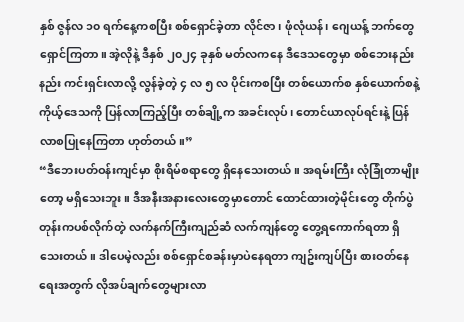နှစ် ဇွန်လ ၁၀ ရက်နေ့ကစပြီး စစ်ရှောင်ခဲ့တာ လိုင်ဇာ၊ ဖုံလုံယန်၊ ဂျေယန့် ဘက်တွေရှောင်ကြတာ။ အဲ့လိုနဲ့ ဒီနှစ် ၂၀၂၄ ခုနှစ် မတ်လကနေ ဒီဒေသတွေမှာ စစ်ဘေးနည်းနည်း ကင်းရှင်းလာလို့ လွန်ခဲ့တဲ့ ၄ လ ၅ လ ပိုင်းကစပြီး တစ်ယောက်စ နှစ်ယောက်စနဲ့ ကိုယ့်ဒေသကို ပြန်လာကြည့်ပြီး တစ်ချို့က အခင်းလုပ်၊ တောင်ယာလုပ်ရင်းနဲ့ ပြန်လာစပြုနေကြတာ ဟုတ်တယ်။”
“ဒီဘေးပတ်ဝန်းကျင်မှာ စိုးရိမ်စရာတွေ ရှိနေသေးတယ်။ အရမ်းကြီး လုံခြုံတာမျိုးတော့ မရှိသေးဘူး။ ဒီအနီးအနားလေးတွေမှာတောင် ထောင်ထားတဲ့မိုင်းတွေ တိုက်ပွဲတုန်းကပစ်လိုက်တဲ့ လက်နက်ကြီးကျည်ဆံ လက်ကျန်တွေ တွေ့ရကောက်ရတာ ရှိသေးတယ်။ ဒါပေမဲ့လည်း စစ်ရှောင်စခန်းမှာပဲနေရတာ ကျဥ်းကျပ်ပြီး စားဝတ်နေရေးအတွက် လိုအပ်ချက်တွေများလာ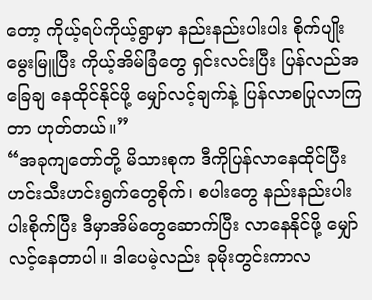တော့ ကိုယ့်ရပ်ကိုယ့်ရွာမှာ နည်းနည်းပါးပါး စိုက်ပျိုးမွေးမြူပြီး ကိုယ့်အိမ်ခြံတွေ ရှင်းလင်းပြီး ပြန်လည်အခြေချ နေထိုင်နိုင်ဖို့ မျှော်လင့်ချက်နဲ့ ပြန်လာစပြုလာကြတာ ဟုတ်တယ်။”
“အခုကျတော်တို့ မိသားစုက ဒီကိုပြန်လာနေထိုင်ပြီး ဟင်းသီးဟင်းရွက်တွေစိုက်၊ စပါးတွေ နည်းနည်းပါးပါးစိုက်ပြီး ဒီမှာအိမ်တွေဆောက်ပြီး လာနေနိုင်ဖို့ မျှော်လင့်နေတာပါ။ ဒါပေမဲ့လည်း ခုမိုးတွင်းကာလ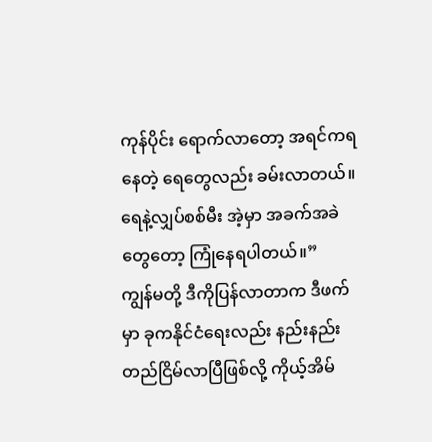ကုန်ပိုင်း ရောက်လာတော့ အရင်ကရနေတဲ့ ရေတွေလည်း ခမ်းလာတယ်။ ရေနဲ့လျှပ်စစ်မီး အဲ့မှာ အခက်အခဲတွေတော့ ကြုံနေရပါတယ်။”
ကျွန်မတို့ ဒီကိုပြန်လာတာက ဒီဖက်မှာ ခုကနိုင်ငံရေးလည်း နည်းနည်းတည်ငြိမ်လာပြီဖြစ်လို့ ကိုယ့်အိမ်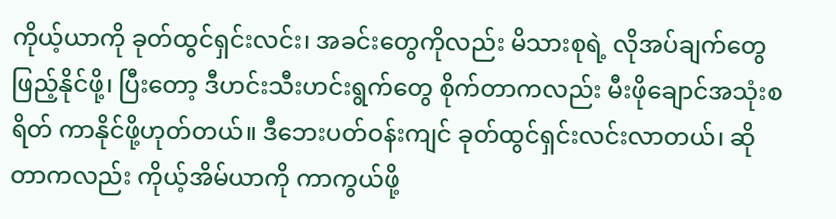ကိုယ့်ယာကို ခုတ်ထွင်ရှင်းလင်း၊ အခင်းတွေကိုလည်း မိသားစုရဲ့ လိုအပ်ချက်တွေဖြည့်နိုင်ဖို့၊ ပြီးတော့ ဒီဟင်းသီးဟင်းရွက်တွေ စိုက်တာကလည်း မီးဖိုချောင်အသုံးစရိတ် ကာနိုင်ဖို့ဟုတ်တယ်။ ဒီဘေးပတ်ဝန်းကျင် ခုတ်ထွင်ရှင်းလင်းလာတယ်၊ ဆိုတာကလည်း ကိုယ့်အိမ်ယာကို ကာကွယ်ဖို့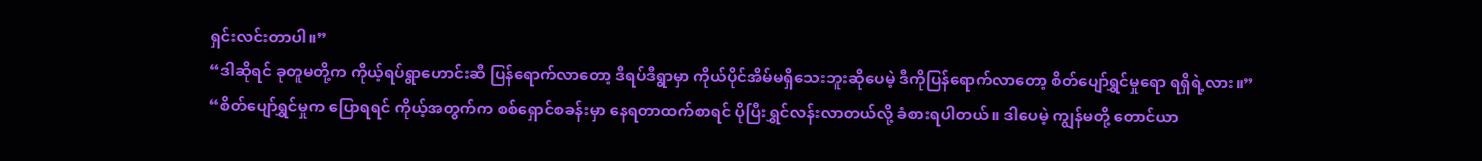ရှင်းလင်းတာပါ။”
“ဒါဆိုရင် ခုတူမတို့က ကိုယ့်ရပ်ရွာဟောင်းဆီ ပြန်ရောက်လာတော့ ဒီရပ်ဒီရွာမှာ ကိုယ်ပိုင်အိမ်မရှိသေးဘူးဆိုပေမဲ့ ဒီကိုပြန်ရောက်လာတော့ စိတ်ပျော်ရွှင်မှုရော ရရှိရဲ့လား။”
“စိတ်ပျော်ရွှင်မှုက ပြောရရင် ကိုယ့်အတွက်က စစ်ရှောင်စခန်းမှာ နေရတာထက်စာရင် ပိုပြီးရွှင်လန်းလာတယ်လို့ ခံစားရပါတယ်။ ဒါပေမဲ့ ကျွန်မတို့ တောင်ယာ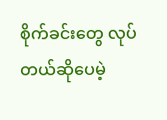စိုက်ခင်းတွေ လုပ်တယ်ဆိုပေမဲ့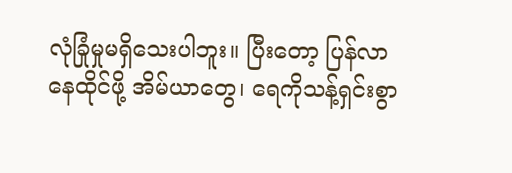လုံခြုံမှုမရှိသေးပါဘူး။ ပြီးတော့ ပြန်လာနေထိုင်ဖို့ အိမ်ယာတွေ၊ ရေကိုသန့်ရှင်းစွာ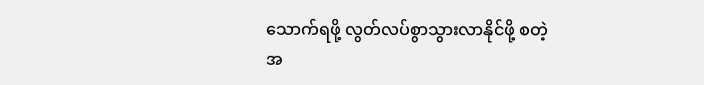သောက်ရဖို့ လွတ်လပ်စွာသွားလာနိုင်ဖို့ စတဲ့ အ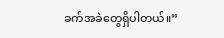ခက်အခဲတွေရှိပါတယ်။”